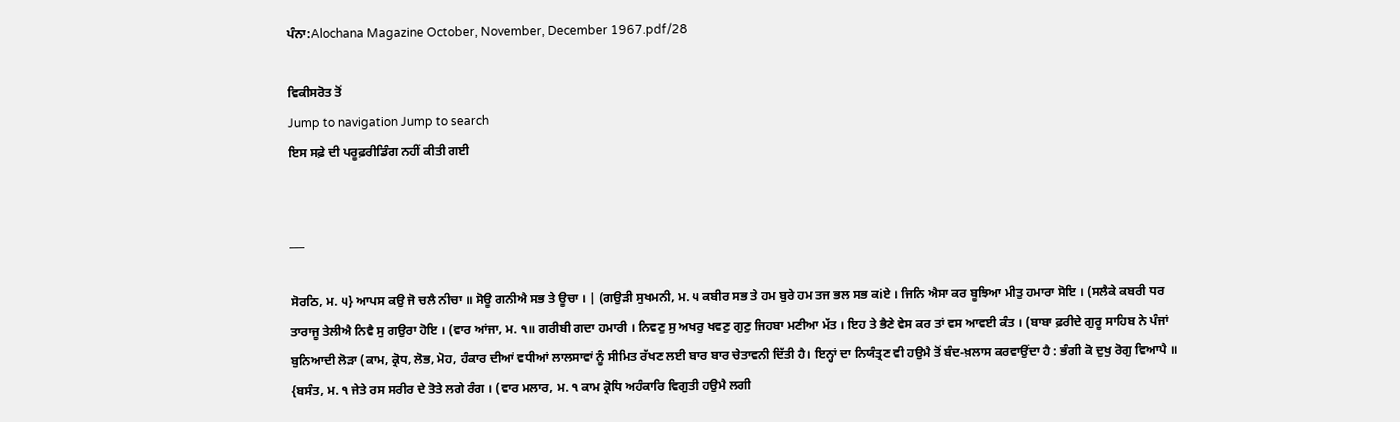ਪੰਨਾ:Alochana Magazine October, November, December 1967.pdf/28

ਵਿਕੀਸਰੋਤ ਤੋਂ
Jump to navigation Jump to search
ਇਸ ਸਫ਼ੇ ਦੀ ਪਰੂਫ਼ਰੀਡਿੰਗ ਨਹੀਂ ਕੀਤੀ ਗਈ


___

ਸੋਰਠਿ, ਮ. ੫} ਆਪਸ ਕਉ ਜੋ ਚਲੈ ਨੀਚਾ ॥ ਸੋਊ ਗਨੀਐ ਸਭ ਤੇ ਊਚਾ । | (ਗਉੜੀ ਸੁਖਮਨੀ, ਮ. ੫ ਕਬੀਰ ਸਭ ਤੇ ਹਮ ਬੁਰੇ ਹਮ ਤਜ ਭਲ ਸਭ ਕiਏ । ਜਿਨਿ ਐਸਾ ਕਰ ਬੂਝਿਆ ਮੀਤੁ ਹਮਾਰਾ ਸੋਇ । (ਸਲੈਕੇ ਕਬਰੀ ਧਰ ਤਾਰਾਜੂ ਤੇਲੀਐ ਨਿਵੈ ਸੁ ਗਉਰਾ ਹੋਇ । (ਵਾਰ ਆਂਜਾ, ਮ. ੧॥ ਗਰੀਬੀ ਗਦਾ ਹਮਾਰੀ । ਨਿਵਣੁ ਸੁ ਅਖਰੁ ਖਵਣੁ ਗੁਣੁ ਜਿਹਬਾ ਮਣੀਆ ਮੱਤ । ਇਹ ਤੇ ਭੈਣੇ ਵੇਸ ਕਰ ਤਾਂ ਵਸ ਆਵਈ ਕੰਤ । (ਬਾਬਾ ਫ਼ਰੀਦੇ ਗੁਰੂ ਸਾਹਿਬ ਨੇ ਪੰਜਾਂ ਬੁਨਿਆਦੀ ਲੋੜਾ (ਕਾਮ, ਕ੍ਰੋਧ, ਲੋਭ, ਮੋਹ, ਹੰਕਾਰ ਦੀਆਂ ਵਧੀਆਂ ਲਾਲਸਾਵਾਂ ਨੂੰ ਸੀਮਿਤ ਰੱਖਣ ਲਈ ਬਾਰ ਬਾਰ ਚੇਤਾਵਨੀ ਦਿੱਤੀ ਹੈ। ਇਨ੍ਹਾਂ ਦਾ ਨਿਯੰਤ੍ਰਣ ਵੀ ਹਉਮੈ ਤੋਂ ਬੰਦ-ਖ਼ਲਾਸ ਕਰਵਾਉਂਦਾ ਹੈ : ਭੰਗੀ ਕੋ ਦੁਖੁ ਰੋਗੁ ਵਿਆਪੈ ॥ {ਬਸੰਤ, ਮ. ੧ ਜੇਤੇ ਰਸ ਸਰੀਰ ਦੇ ਤੋਤੇ ਲਗੇ ਰੰਗ । (ਵਾਰ ਮਲਾਰ, ਮ. ੧ ਕਾਮ ਕ੍ਰੋਧਿ ਅਹੰਕਾਰਿ ਵਿਗੁਤੀ ਹਉਮੈ ਲਗੀ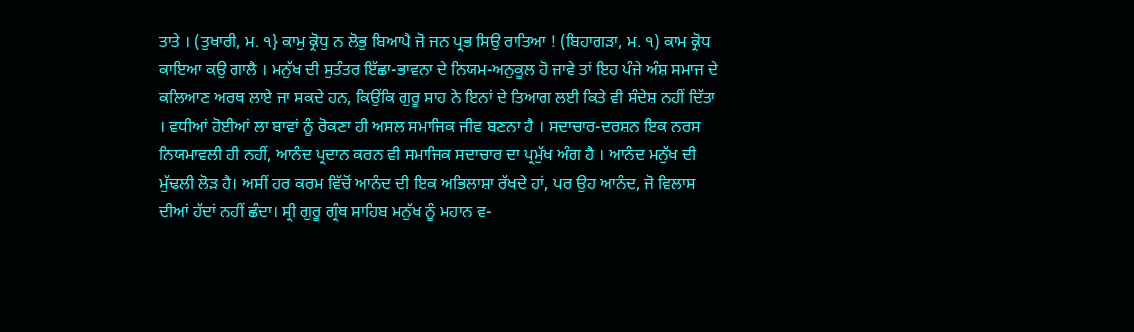ਤਾਤੇ । (ਤੁਖਾਰੀ, ਮ. ੧} ਕਾਮੁ ਕ੍ਰੋਧੁ ਨ ਲੋਭੁ ਬਿਆਪੈ ਜੋ ਜਨ ਪ੍ਰਭ ਸਿਉ ਰਾਤਿਆ ! (ਬਿਹਾਗੜਾ, ਮ. ੧) ਕਾਮ ਕ੍ਰੋਧ ਕਾਇਆ ਕਉ ਗਾਲੈ । ਮਨੁੱਖ ਦੀ ਸੁਤੰਤਰ ਇੱਛਾ-ਭਾਵਨਾ ਦੇ ਨਿਯਮ-ਅਨੁਕੂਲ ਹੋ ਜਾਵੇ ਤਾਂ ਇਹ ਪੰਜੇ ਅੰਸ਼ ਸਮਾਜ ਦੇ ਕਲਿਆਣ ਅਰਥ ਲਾਏ ਜਾ ਸਕਦੇ ਹਨ, ਕਿਉਂਕਿ ਗੁਰੂ ਸਾਹ ਨੇ ਇਨਾਂ ਦੇ ਤਿਆਗ ਲਈ ਕਿਤੇ ਵੀ ਸੰਦੇਸ਼ ਨਹੀਂ ਦਿੱਤਾ । ਵਧੀਆਂ ਹੋਈਆਂ ਲਾ ਬਾਵਾਂ ਨੂੰ ਰੋਕਣਾ ਹੀ ਅਸਲ ਸਮਾਜਿਕ ਜੀਵ ਬਣਨਾ ਹੈ । ਸਦਾਚਾਰ-ਦਰਸ਼ਨ ਇਕ ਨਰਸ ਨਿਯਮਾਵਲੀ ਹੀ ਨਹੀਂ, ਆਨੰਦ ਪ੍ਰਦਾਨ ਕਰਨ ਵੀ ਸਮਾਜਿਕ ਸਦਾਚਾਰ ਦਾ ਪ੍ਰਮੁੱਖ ਅੰਗ ਹੈ । ਆਨੰਦ ਮਨੁੱਖ ਦੀ ਮੁੱਢਲੀ ਲੋੜ ਹੈ। ਅਸੀਂ ਹਰ ਕਰਮ ਵਿੱਚੋਂ ਆਨੰਦ ਦੀ ਇਕ ਅਭਿਲਾਸ਼ਾ ਰੱਖਦੇ ਹਾਂ, ਪਰ ਉਹ ਆਨੰਦ, ਜੋ ਵਿਲਾਸ ਦੀਆਂ ਹੱਦਾਂ ਨਹੀਂ ਛੰਦਾ। ਸ੍ਰੀ ਗੁਰੂ ਗ੍ਰੰਥ ਸਾਹਿਬ ਮਨੁੱਖ ਨੂੰ ਮਹਾਨ ਵ-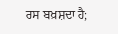ਰਸ ਬਖ਼ਸ਼ਦਾ ਹੈ;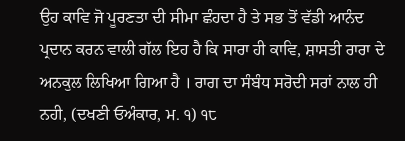ਉਹ ਕਾਵਿ ਜੋ ਪੂਰਣਤਾ ਦੀ ਸੀਮਾ ਛੰਹਦਾ ਹੈ ਤੇ ਸਭ ਤੋਂ ਵੱਡੀ ਆਨੰਦ ਪ੍ਰਦਾਨ ਕਰਨ ਵਾਲੀ ਗੱਲ ਇਹ ਹੈ ਕਿ ਸਾਰਾ ਹੀ ਕਾਵਿ, ਸ਼ਾਸਤੀ ਰਾਰਾ ਦੇ ਅਨਕੁਲ ਲਿਖਿਆ ਗਿਆ ਹੈ । ਰਾਗ ਦਾ ਸੰਬੰਧ ਸਰੋਦੀ ਸਰਾਂ ਨਾਲ ਹੀ ਨਹੀ, (ਦਖਣੀ ਓਅੰਕਾਰ, ਮ. ੧) ੧੮